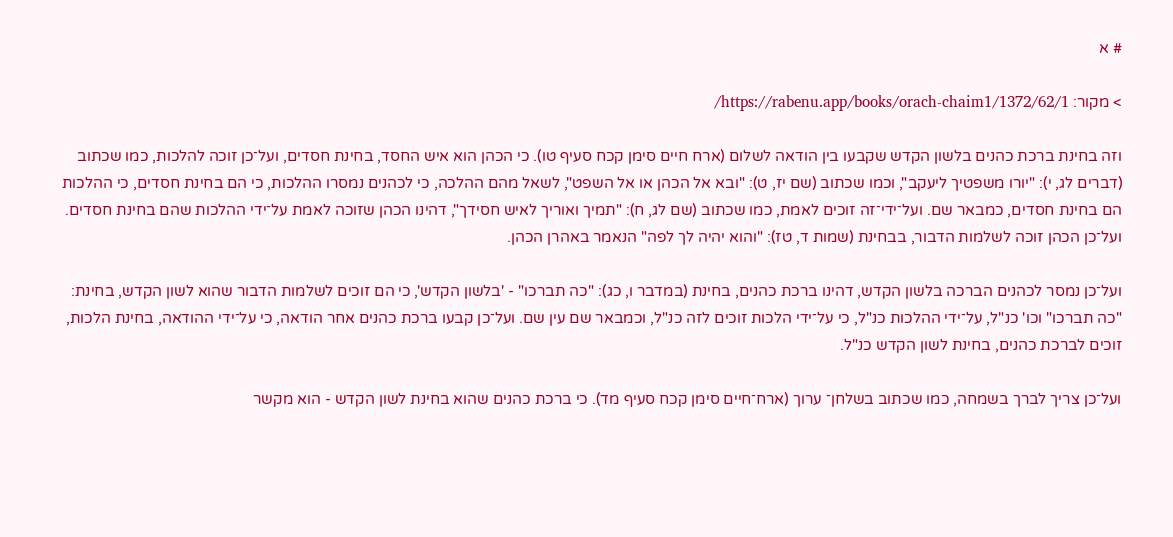# א

> מקור: https://rabenu.app/books/orach-chaim1/1372/62/1/

וזה בחינת ברכת כהנים בלשון הקדש שקבעו בין הודאה לשלום (ארח חיים סימן קכח סעיף טו). כי הכהן הוא איש החסד, בחינת חסדים, ועל־כן זוכה להלכות, כמו שכתוב (דברים לג, י): "יורו משפטיך ליעקב", וכמו שכתוב (שם יז, ט): "ובא אל הכהן או אל השפט", לשאל מהם ההלכה, כי לכהנים נמסרו ההלכות, כי הם בחינת חסדים, כי ההלכות הם בחינת חסדים, כמבאר שם. ועל־ידי־זה זוכים לאמת, כמו שכתוב (שם לג, ח): "תמיך ואוריך לאיש חסידך", דהינו הכהן שזוכה לאמת על־ידי ההלכות שהם בחינת חסדים. ועל־כן הכהן זוכה לשלמות הדבור, בבחינת (שמות ד, טז): "והוא יהיה לך לפה" הנאמר באהרן הכהן.

ועל־כן נמסר לכהנים הברכה בלשון הקדש, דהינו ברכת כהנים, בחינת (במדבר ו, כג): "כה תברכו" - 'בלשון הקדש', כי הם זוכים לשלמות הדבור שהוא לשון הקדש, בחינת: "כה תברכו" וכו' כנ"ל, על־ידי ההלכות כנ"ל, כי על־ידי הלכות זוכים לזה כנ"ל, וכמבאר שם עין שם. ועל־כן קבעו ברכת כהנים אחר הודאה, כי על־ידי ההודאה, בחינת הלכות, זוכים לברכת כהנים, בחינת לשון הקדש כנ"ל.

ועל־כן צריך לברך בשמחה, כמו שכתוב בשלחן־ ערוך (ארח־חיים סימן קכח סעיף מד). כי ברכת כהנים שהוא בחינת לשון הקדש - הוא מקשר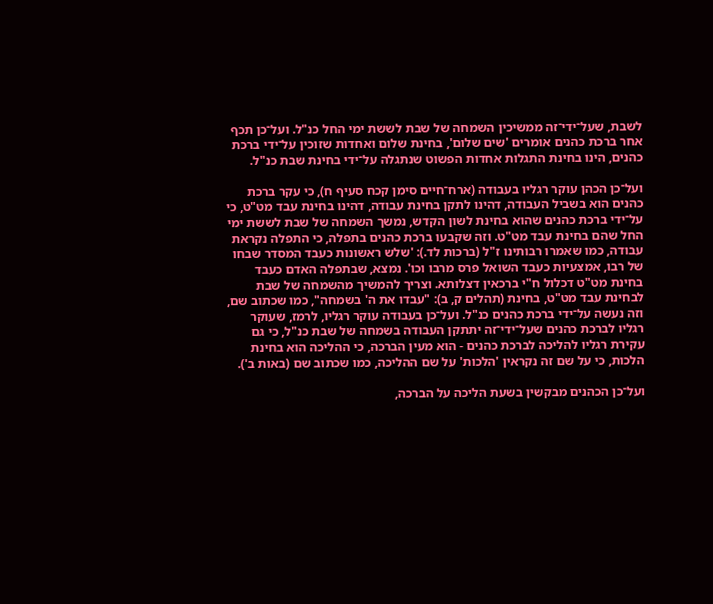לשבת, שעל־ידי־זה ממשיכין השמחה של שבת לששת ימי החל כנ"ל. ועל־כן תכף אחר ברכת כהנים אומרים 'שים שלום', בחינת שלום ואחדות שזוכין על־ידי ברכת כהנים, הינו בחינת התגלות אחדות הפשוט שנתגלה על־ידי בחינת שבת כנ"ל.

ועל־כן הכהן עוקר רגליו בעבודה (ארח־חיים סימן קכח סעיף ח), כי עקר ברכת כהנים הוא בשביל העבודה, דהינו לתקן בחינת עבודה, דהינו בחינת עבד מט"ט, כי על־ידי ברכת כהנים שהוא בחינת לשון הקדש, נמשך השמחה של שבת לששת ימי החל שהם בחינת עבד מט"ט. וזה שקבעו ברכת כהנים בתפלה, כי התפלה נקראת עבודה, כמו שאמרו רבותינו ז"ל (ברכות לד.): 'שלש ראשונות כעבד המסדר שבחו של רבו, אמצעיות כעבד השואל פרס מרבו וכו'. נמצא, שבתפלה האדם כעבד בחינת מט"ט דכלול ח"י ברכאין דצלותא. וצריך להמשיך מהשמחה של שבת לבחינת עבד מט"ט, בחינת (תהלים ק, ב): "עבדו את ה' בשמחה", כמו שכתוב שם, וזה נעשה על־ידי ברכת כהנים כנ"ל. ועל־כן בעבודה עוקר רגליו, לרמז, שעוקר רגליו לברכת כהנים שעל־ידי־זה יתתקן העבודה בשמחה של שבת כנ"ל, כי גם עקירת רגליו להליכה לברכת כהנים - הוא מעין הברכה, כי ההליכה הוא בחינת הלכות, כי על שם זה נקראין 'הלכות' על שם ההליכה, כמו שכתוב שם (באות ב').

ועל־כן הכהנים מבקשין בשעת הליכה על הברכה,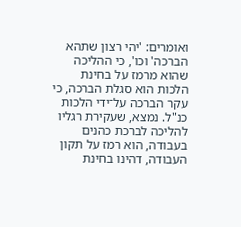ואומרים: 'יהי רצון שתהא הברכה' וכו', כי ההליכה שהוא מרמז על בחינת הלכות הוא סגלת הברכה, כי עקר הברכה על־ידי הלכות כנ"ל. נמצא, שעקירת רגליו להליכה לברכת כהנים בעבודה, הוא רמז על תקון העבודה, דהינו בחינת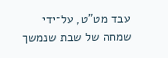עבד מט"ט, על־ידי שמחה של שבת שנמשך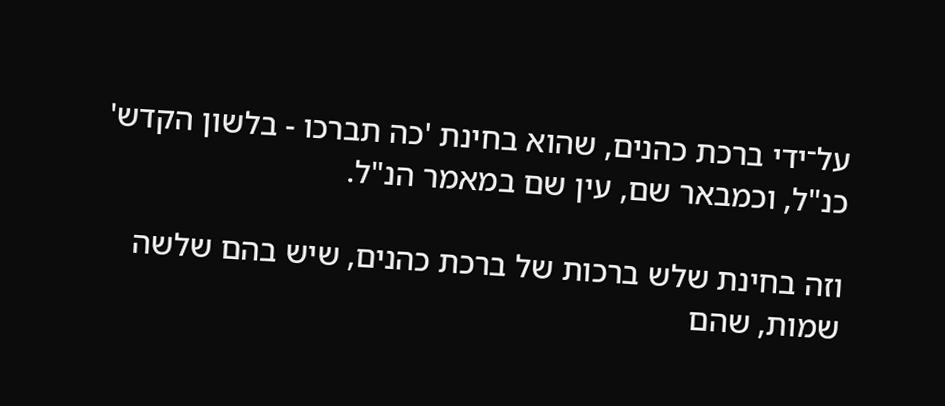על־ידי ברכת כהנים, שהוא בחינת 'כה תברכו - בלשון הקדש' כנ"ל, וכמבאר שם, עין שם במאמר הנ"ל.

וזה בחינת שלש ברכות של ברכת כהנים, שיש בהם שלשה שמות, שהם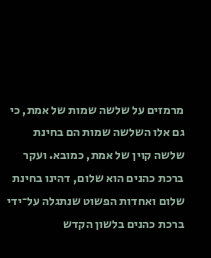מרמזים על שלשה שמות של אמת, כי גם אלו השלשה שמות הם בחינת שלשה קוין של אמת, כמובא. ועקר ברכת כהנים הוא שלום, דהינו בחינת שלום ואחדות הפשוט שנתגלה על־ידי ברכת כהנים בלשון הקדש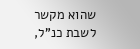שהוא מקשר לשבת כנ"ל,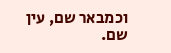וכמבאר שם, עין שם.